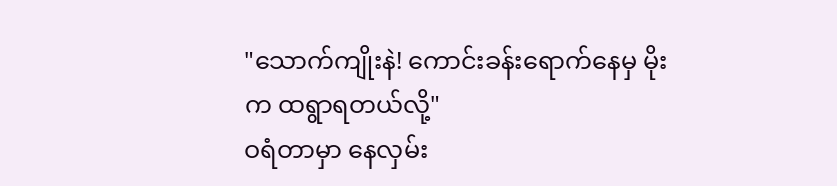"သောက်ကျိုးနဲ! ကောင်းခန်းရောက်နေမှ မိုးက ထရွာရတယ်လို့"
ဝရံတာမှာ နေလှမ်း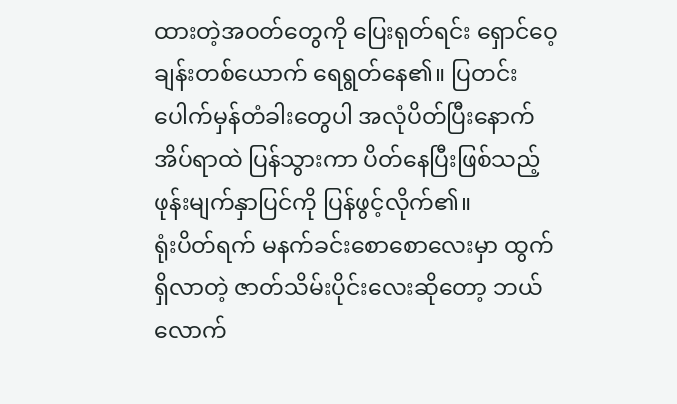ထားတဲ့အဝတ်တွေကို ပြေးရုတ်ရင်း ရှောင်ဝေ့ချန်းတစ်ယောက် ရေရွတ်နေ၏။ ပြတင်းပေါက်မှန်တံခါးတွေပါ အလုံပိတ်ပြီးနောက် အိပ်ရာထဲ ပြန်သွားကာ ပိတ်နေပြီးဖြစ်သည့် ဖုန်းမျက်နှာပြင်ကို ပြန်ဖွင့်လိုက်၏။
ရုံးပိတ်ရက် မနက်ခင်းစောစောလေးမှာ ထွက်ရှိလာတဲ့ ဇာတ်သိမ်းပိုင်းလေးဆိုတော့ ဘယ်လောက်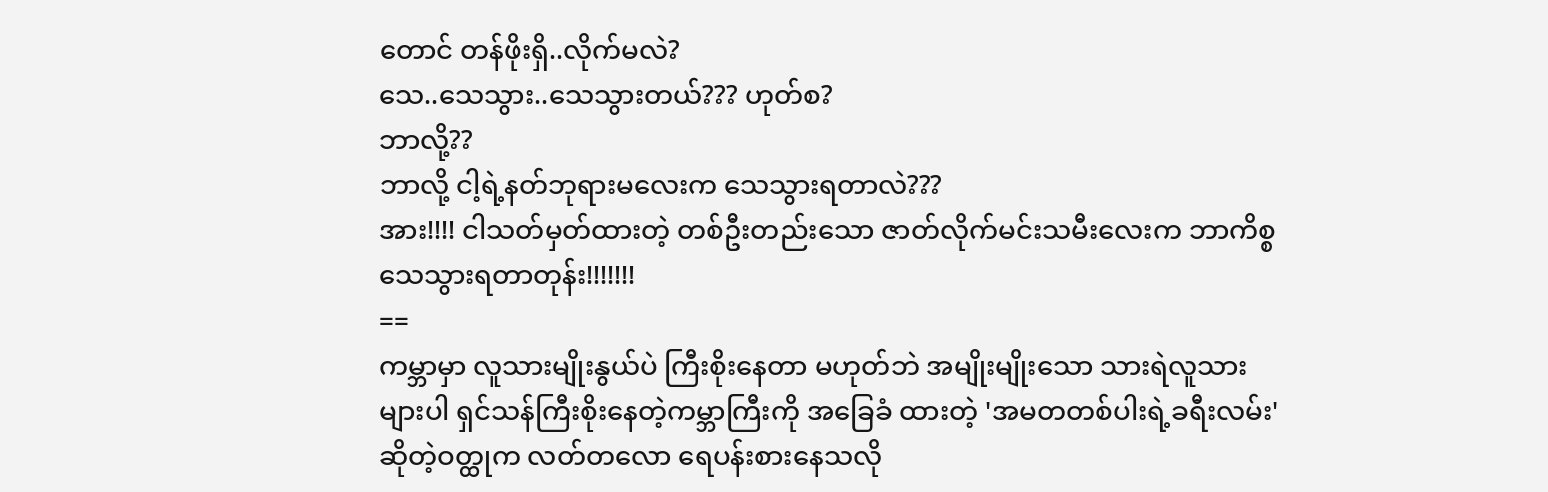တောင် တန်ဖိုးရှိ..လိုက်မလဲ?
သေ..သေသွား..သေသွားတယ်??? ဟုတ်စ?
ဘာလို့??
ဘာလို့ ငါ့ရဲ့နတ်ဘုရားမလေးက သေသွားရတာလဲ???
အား!!!! ငါသတ်မှတ်ထားတဲ့ တစ်ဦးတည်းသော ဇာတ်လိုက်မင်းသမီးလေးက ဘာကိစ္စ သေသွားရတာတုန်း!!!!!!!
==
ကမ္ဘာမှာ လူသားမျိုးနွယ်ပဲ ကြီးစိုးနေတာ မဟုတ်ဘဲ အမျိုးမျိုးသော သားရဲလူသားများပါ ရှင်သန်ကြီးစိုးနေတဲ့ကမ္ဘာကြီးကို အခြေခံ ထားတဲ့ 'အမတတစ်ပါးရဲ့ခရီးလမ်း'ဆိုတဲ့ဝတ္ထုက လတ်တလော ရေပန်းစားနေသလို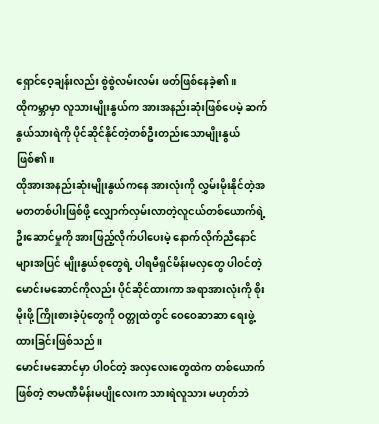ရှောင်ဝေ့ချန်းလည်း စွဲစွဲလမ်းလမ်း ဖတ်ဖြစ်နေခဲ့၏။
ထိုကမ္ဘာမှာ လူသားမျိုးနွယ်က အားအနည်းဆုံးဖြစ်ပေမဲ့ ဆက်နွယ်သားရဲကို ပိုင်ဆိုင်နိုင်တဲ့တစ်ဦးတည်းသောမျိုးနွယ်ဖြစ်၏။
ထိုအားအနည်းဆုံးမျိုးနွယ်ကနေ အားလုံးကို လွှမ်းမိုးနိုင်တဲ့အမတတစ်ပါးဖြစ်ဖို့ လျှောက်လှမ်းလာတဲ့လူငယ်တစ်ယောက်ရဲ့ ဦးဆောင်မှုကို အားဖြည့်လိုက်ပါပေးမဲ့ နောက်လိုက်ညီနောင်များအပြင် မျိုးနွယ်စုတွေရဲ့ ပါရမီရှင်မိန်းမလှတွေ ပါဝင်တဲ့ မောင်းမဆောင်ကိုလည်း ပိုင်ဆိုင်ထားကာ အရာအားလုံးကို စိုးမိုးဖို့ ကြိုးစားခဲ့ပုံတွေကို ဝတ္တုထဲတွင် ဝေဝေဆာဆာ ရေးဖွဲ့ထားခြင်းဖြစ်သည်။
မောင်းမဆောင်မှာ ပါဝင်တဲ့ အလှလေးတွေထဲက တစ်ယောက်ဖြစ်တဲ့ ဇာမဏီမိန်းမပျိုလေးက သားရဲလူသား မဟုတ်ဘဲ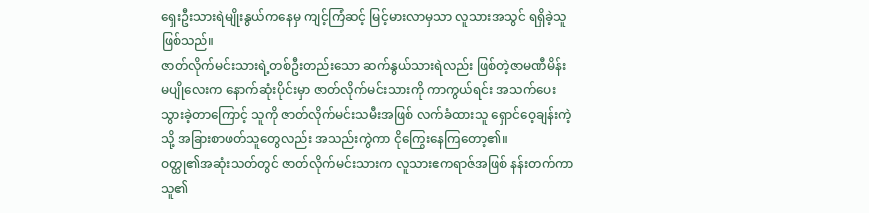ရှေးဦးသားရဲမျိုးနွယ်ကနေမှ ကျင့်ကြံဆင့် မြင့်မားလာမှသာ လူသားအသွင် ရရှိခဲ့သူ ဖြစ်သည်။
ဇာတ်လိုက်မင်းသားရဲ့တစ်ဦးတည်းသော ဆက်နွယ်သားရဲလည်း ဖြစ်တဲ့ဇာမဏီမိန်းမပျိုလေးက နောက်ဆုံးပိုင်းမှာ ဇာတ်လိုက်မင်းသားကို ကာကွယ်ရင်း အသက်ပေးသွားခဲ့တာကြောင့် သူကို ဇာတ်လိုက်မင်းသမီးအဖြစ် လက်ခံထားသူ ရှောင်ဝေ့ချန်းကဲ့သို့ အခြားစာဖတ်သူတွေလည်း အသည်းကွဲကာ ငိုကြွေးနေကြတော့၏။
ဝတ္ထု၏အဆုံးသတ်တွင် ဇာတ်လိုက်မင်းသားက လူသားဧကရာဇ်အဖြစ် နန်းတက်ကာ သူ၏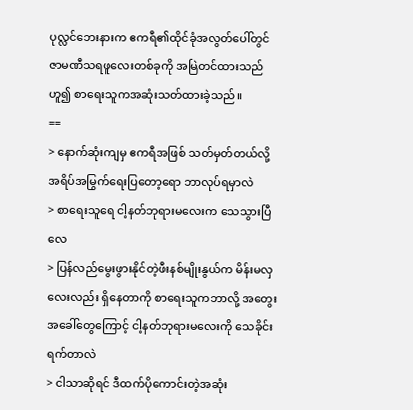ပုလ္လင်ဘေးနားက ဧကရီ၏ထိုင်ခုံအလွတ်ပေါ်တွင် ဇာမဏီသရဖူလေးတစ်ခုကို အမြဲတင်ထားသည်ဟူ၍ စာရေးသူကအဆုံးသတ်ထားခဲ့သည်။
==
> နောက်ဆုံးကျမှ ဧကရီအဖြစ် သတ်မှတ်တယ်လို့ အရိပ်အမြွက်ရေးပြတော့ရော ဘာလုပ်ရမှာလဲ
> စာရေးသူရေ ငါ့နတ်ဘုရားမလေးက သေသွားပြီလေ
> ပြန်လည်မွေးဖွားနိုင်တဲ့ဖီးနစ်မျိုးနွယ်က မိန်းမလှလေးလည်း ရှိနေတာကို စာရေးသူကဘာလို့ အတွေးအခေါ်တွေကြောင့် ငါ့နတ်ဘုရားမလေးကို သေခိုင်းရက်တာလဲ
> ငါသာဆိုရင် ဒီထက်ပိုကောင်းတဲ့အဆုံး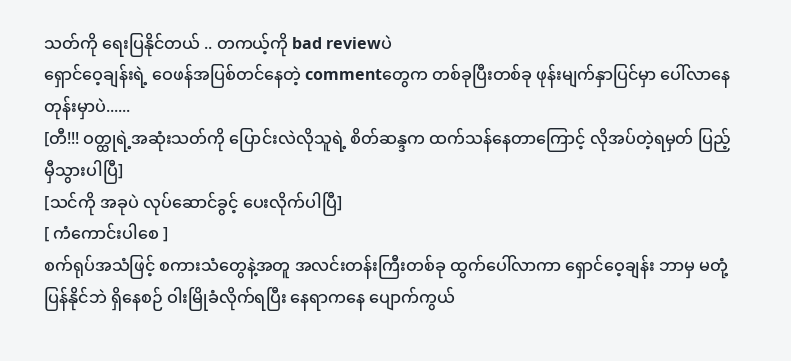သတ်ကို ရေးပြနိုင်တယ် .. တကယ့်ကို bad reviewပဲ
ရှောင်ဝေ့ချန်းရဲ့ ဝေဖန်အပြစ်တင်နေတဲ့ commentတွေက တစ်ခုပြီးတစ်ခု ဖုန်းမျက်နှာပြင်မှာ ပေါ်လာနေတုန်းမှာပဲ......
[တီ!!! ဝတ္ထုရဲ့အဆုံးသတ်ကို ပြောင်းလဲလိုသူရဲ့ စိတ်ဆန္ဒက ထက်သန်နေတာကြောင့် လိုအပ်တဲ့ရမှတ် ပြည့်မှီသွားပါပြီ]
[သင်ကို အခုပဲ လုပ်ဆောင်ခွင့် ပေးလိုက်ပါပြီ]
[ ကံကောင်းပါစေ ]
စက်ရုပ်အသံဖြင့် စကားသံတွေနဲ့အတူ အလင်းတန်းကြီးတစ်ခု ထွက်ပေါ်လာကာ ရှောင်ဝေ့ချန်း ဘာမှ မတုံ့ပြန်နိုင်ဘဲ ရှိနေစဉ် ဝါးမြိုခံလိုက်ရပြီး နေရာကနေ ပျောက်ကွယ်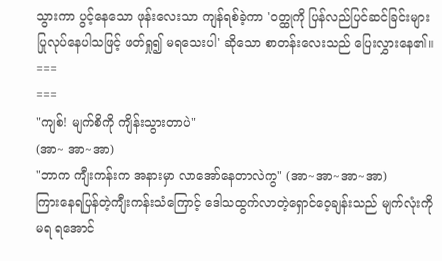သွားကာ ပွင့်နေသော ဖုန်းလေးသာ ကျန်ရစ်ခဲ့ကာ 'ဝတ္ထုကို ပြန်လည်ပြင်ဆင်ခြင်းများ ပြုလုပ်နေပါသဖြင့် ဖတ်ရှု၍ မရသေးပါ' ဆိုသော စာတန်းလေးသည် ပြေးလွှားနေ၏။
===
===
"ကျစ်! မျက်စိကို ကျိန်းသွားတာပဲ"
(အာ~ အာ~အာ)
"ဘာက ကျီးကန်းက အနားမှာ လာအော်နေတာလဲကွ" (အာ~အာ~အာ~အာ)
ကြားနေရပြန်တဲ့ကျီးကန်းသံကြောင့် ဒေါသထွက်လာတဲ့ရှောင်ဝေ့ချန်းသည် မျက်လုံးကို မရ ရအောင်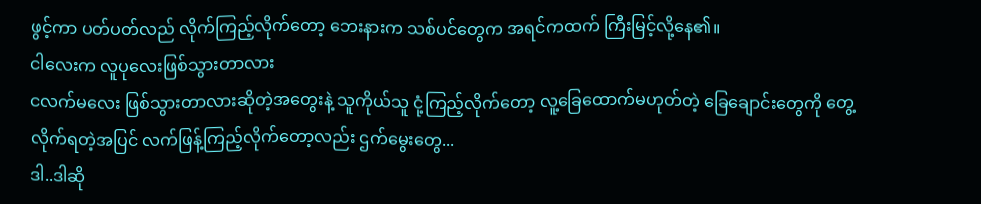ဖွင့်ကာ ပတ်ပတ်လည် လိုက်ကြည့်လိုက်တော့ ဘေးနားက သစ်ပင်တွေက အရင်ကထက် ကြီးမြင့်လို့နေ၏။
ငါလေးက လူပုလေးဖြစ်သွားတာလား
ငလက်မလေး ဖြစ်သွားတာလားဆိုတဲ့အတွေးနဲ့ သူကိုယ်သူ ငုံ့ကြည့်လိုက်တော့ လူ့ခြေထောက်မဟုတ်တဲ့ ခြေချောင်းတွေကို တွေ့လိုက်ရတဲ့အပြင် လက်ဖြန့်ကြည့်လိုက်တော့လည်း ဌက်မွေးတွေ...
ဒါ..ဒါဆို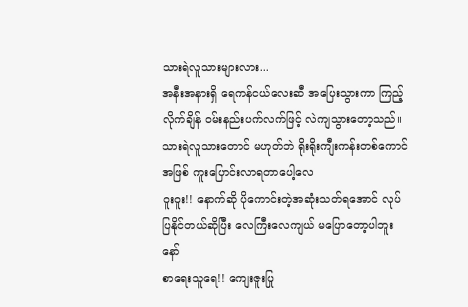သားရဲလူသားများလား...
အနီးအနားရှိ ရေကန်ငယ်လေးဆီ အပြေးသွားကာ ကြည့်လိုက်ချိန် ဝမ်းနည်းပက်လက်ဖြင့် လဲကျသွားတော့သည်။
သားရဲလူသားတောင် မဟုတ်ဘဲ ရိုးရိုးကျီးကန်းတစ်ကောင်အဖြစ် ကူးပြောင်းလာရတာပေါ့လေ
ဝူးဝူး!! နောက်ဆို ပိုကောင်းတဲ့အဆုံးသတ်ရအောင် လုပ်ပြနိုင်တယ်ဆိုပြီး လေကြီးလေကျယ် မပြောတော့ပါဘူးနော်
စာရေးသူရေ!! ကျေးဇူးပြု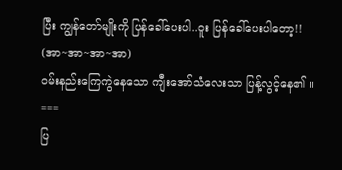ပြီး ကျွန်တော်မျိုးကို ပြန်ခေါ်ပေးပါ..ဝူး ပြန်ခေါ်ပေးပါတော့!!
(အာ~အာ~အာ~အာ)
ဝမ်းနည်းကြေကွဲနေသော ကျီးအော်သံလေးသာ ပြန့်လွင့်နေ၏ ။
===
ပြ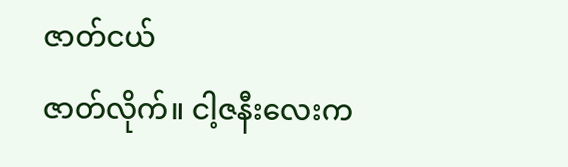ဇာတ်ငယ်
ဇာတ်လိုက်။ ငါ့ဇနီးလေးက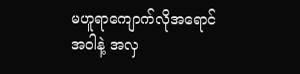မဟူရာကျောက်လိုအရောင်အဝါနဲ့ အလှ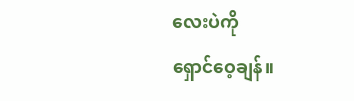လေးပဲကို
ရှောင်ဝေ့ချန်။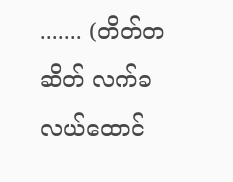....... (တိတ်တဆိတ် လက်ခလယ်ထောင်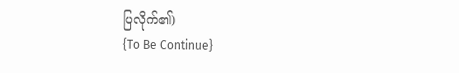ပြလိုက်၏)
{To Be Continue}